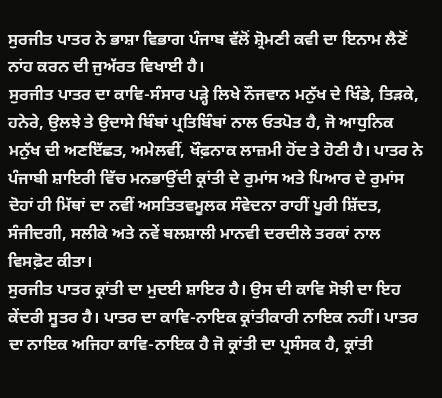ਸੁਰਜੀਤ ਪਾਤਰ ਨੇ ਭਾਸ਼ਾ ਵਿਭਾਗ ਪੰਜਾਬ ਵੱਲੋਂ ਸ਼੍ਰੋਮਣੀ ਕਵੀ ਦਾ ਇਨਾਮ ਲੈਣੋਂ ਨਾਂਹ ਕਰਨ ਦੀ ਜੁਅੱਰਤ ਵਿਖਾਈ ਹੈ।
ਸੁਰਜੀਤ ਪਾਤਰ ਦਾ ਕਾਵਿ-ਸੰਸਾਰ ਪੜ੍ਹੇ ਲਿਖੇ ਨੌਜਵਾਨ ਮਨੁੱਖ ਦੇ ਖਿੰਡੇ, ਤਿੜਕੇ, ਹਨੇਰੇ, ਉਲਝੇ ਤੇ ਉਦਾਸੇ ਬਿੰਬਾਂ ਪ੍ਰਤਿਬਿੰਬਾਂ ਨਾਲ ਓਤਪੋਤ ਹੈ, ਜੋ ਆਧੁਨਿਕ ਮਨੁੱਖ ਦੀ ਅਣਇੱਛਤ, ਅਮੇਲਵੀਂ, ਖੌਫ਼ਨਾਕ ਲਾਜ਼ਮੀ ਹੋਂਦ ਤੇ ਹੋਣੀ ਹੈ। ਪਾਤਰ ਨੇ ਪੰਜਾਬੀ ਸ਼ਾਇਰੀ ਵਿੱਚ ਮਨਭਾਉਂਦੀ ਕ੍ਰਾਂਤੀ ਦੇ ਰੁਮਾਂਸ ਅਤੇ ਪਿਆਰ ਦੇ ਰੁਮਾਂਸ ਦੋਹਾਂ ਹੀ ਮਿੱਥਾਂ ਦਾ ਨਵੀਂ ਅਸਤਿਤਵਮੂਲਕ ਸੰਵੇਦਨਾ ਰਾਹੀਂ ਪੂਰੀ ਸ਼ਿੱਦਤ, ਸੰਜੀਦਗੀ, ਸਲੀਕੇ ਅਤੇ ਨਵੇਂ ਬਲਸ਼ਾਲੀ ਮਾਨਵੀ ਦਰਦੀਲੇ ਤਰਕਾਂ ਨਾਲ ਵਿਸਫ਼ੋਟ ਕੀਤਾ।
ਸੁਰਜੀਤ ਪਾਤਰ ਕ੍ਰਾਂਤੀ ਦਾ ਮੁਦਈ ਸ਼ਾਇਰ ਹੈ। ਉਸ ਦੀ ਕਾਵਿ ਸੋਝੀ ਦਾ ਇਹ ਕੇਂਦਰੀ ਸੂਤਰ ਹੈ। ਪਾਤਰ ਦਾ ਕਾਵਿ-ਨਾਇਕ ਕ੍ਰਾਂਤੀਕਾਰੀ ਨਾਇਕ ਨਹੀਂ। ਪਾਤਰ ਦਾ ਨਾਇਕ ਅਜਿਹਾ ਕਾਵਿ-ਨਾਇਕ ਹੈ ਜੋ ਕ੍ਰਾਂਤੀ ਦਾ ਪ੍ਰਸੰਸਕ ਹੈ, ਕ੍ਰਾਂਤੀ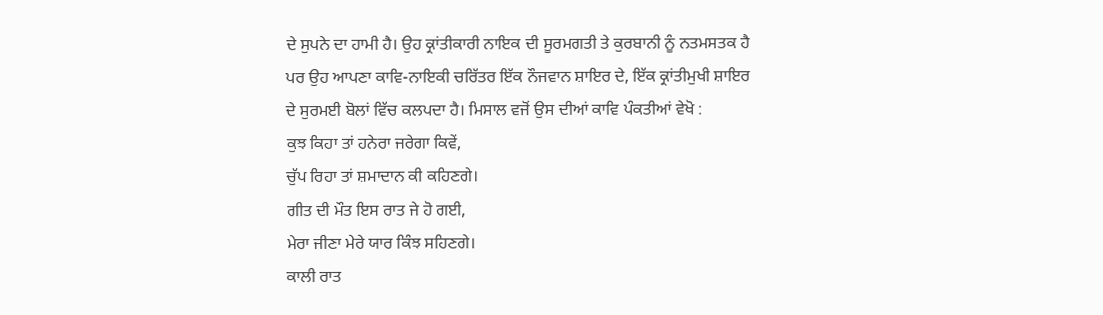ਦੇ ਸੁਪਨੇ ਦਾ ਹਾਮੀ ਹੈ। ਉਹ ਕ੍ਰਾਂਤੀਕਾਰੀ ਨਾਇਕ ਦੀ ਸੂਰਮਗਤੀ ਤੇ ਕੁਰਬਾਨੀ ਨੂੰ ਨਤਮਸਤਕ ਹੈ ਪਰ ਉਹ ਆਪਣਾ ਕਾਵਿ-ਨਾਇਕੀ ਚਰਿੱਤਰ ਇੱਕ ਨੌਜਵਾਨ ਸ਼ਾਇਰ ਦੇ, ਇੱਕ ਕ੍ਰਾਂਤੀਮੁਖੀ ਸ਼ਾਇਰ ਦੇ ਸੁਰਮਈ ਬੋਲਾਂ ਵਿੱਚ ਕਲਪਦਾ ਹੈ। ਮਿਸਾਲ ਵਜੋਂ ਉਸ ਦੀਆਂ ਕਾਵਿ ਪੰਕਤੀਆਂ ਵੇਖੋ :
ਕੁਝ ਕਿਹਾ ਤਾਂ ਹਨੇਰਾ ਜਰੇਗਾ ਕਿਵੇਂ,
ਚੁੱਪ ਰਿਹਾ ਤਾਂ ਸ਼ਮਾਦਾਨ ਕੀ ਕਹਿਣਗੇ।
ਗੀਤ ਦੀ ਮੌਤ ਇਸ ਰਾਤ ਜੇ ਹੋ ਗਈ,
ਮੇਰਾ ਜੀਣਾ ਮੇਰੇ ਯਾਰ ਕਿੰਝ ਸਹਿਣਗੇ।
ਕਾਲੀ ਰਾਤ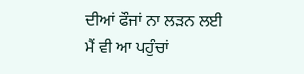ਦੀਆਂ ਫੌਜਾਂ ਨਾ ਲੜਨ ਲਈ
ਮੈਂ ਵੀ ਆ ਪਹੁੰਚਾਂ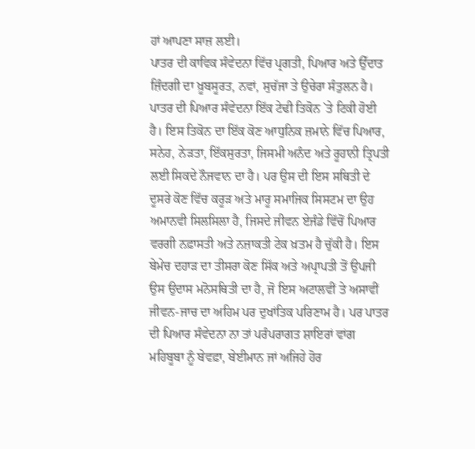ਹਾਂ ਆਪਣਾ ਸਾਜ਼ ਲਈ।
ਪਾਤਰ ਦੀ ਕਾਵਿਕ ਸੰਵੇਦਨਾ ਵਿੱਚ ਪ੍ਰਗਤੀ, ਪਿਆਰ ਅਤੇ ਉੱਦਾਤ ਜ਼ਿੰਦਗੀ ਦਾ ਖ਼ੂਬਸੂਰਤ, ਨਵਾਂ, ਸੁਚੱਜਾ ਤੇ ਉਚੇਰਾ ਸੰਤੁਲਨ ਹੈ। ਪਾਤਰ ਦੀ ਪਿਆਰ ਸੰਵੇਦਨਾ ਇੱਕ ਟੇਢੀ ਤਿਕੋਨ `ਤੇ ਟਿਕੀ ਹੋਈ ਹੈ। ਇਸ ਤਿਕੋਨ ਦਾ ਇੱਕ ਕੋਣ ਆਧੁਨਿਕ ਜ਼ਮਾਨੇ ਵਿੱਚ ਪਿਆਰ, ਸਨੇਹ, ਨੇੜਤਾ, ਇੱਕਸੁਰਤਾ, ਜਿਸਮੀ ਅਨੰਦ ਅਤੇ ਰੂਹਾਨੀ ਤ੍ਰਿਪਤੀ ਲਈ ਸਿਕਦੇ ਨੌਜਵਾਨ ਦਾ ਹੈ। ਪਰ ਉਸ ਦੀ ਇਸ ਸਥਿਤੀ ਦੇ ਦੂਸਰੇ ਕੋਣ ਵਿੱਚ ਕਰੂੜ ਅਤੇ ਮਾਰੂ ਸਮਾਜਿਕ ਸਿਸਟਮ ਦਾ ਉਹ ਅਮਾਨਵੀ ਸਿਲਸਿਲਾ ਹੈ, ਜਿਸਦੇ ਜੀਵਨ ਏਜੰਡੇ ਵਿੱਚੋਂ ਪਿਆਰ ਵਰਗੀ ਨਫ਼ਾਸਤੀ ਅਤੇ ਨਜ਼ਾਕਤੀ ਟੇਕ ਖ਼ਤਮ ਹੈ ਚੁੱਕੀ ਹੈ। ਇਸ ਬੇਮੇਚ ਦਹਾੜ ਦਾ ਤੀਸਰਾ ਕੋਣ ਸਿੱਕ ਅਤੇ ਅਪ੍ਰਾਪਤੀ ਤੋਂ ਉਪਜੀ ਉਸ ਉਦਾਸ ਮਨੋਸਥਿਤੀ ਦਾ ਹੈ, ਜੋ ਇਸ ਅਟਾਲਵੀਂ ਤੇ ਅਸਾਵੀਂ ਜੀਵਨ-ਜਾਚ ਦਾ ਅਹਿਮ ਪਰ ਦੁਖਾਂਤਿਕ ਪਰਿਣਾਮ ਹੈ। ਪਰ ਪਾਤਰ ਦੀ ਪਿਆਰ ਸੰਵੇਦਨਾ ਨਾ ਤਾਂ ਪਰੰਪਰਾਗਤ ਸ਼ਾਇਰਾਂ ਵਾਂਗ ਮਹਿਬੂਬਾ ਨੂੰ ਬੇਵਫ਼ਾ, ਬੇਈਮਾਨ ਜਾਂ ਅਜਿਹੇ ਹੋਰ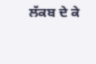ਲੱਕਬ ਦੇ ਕੇ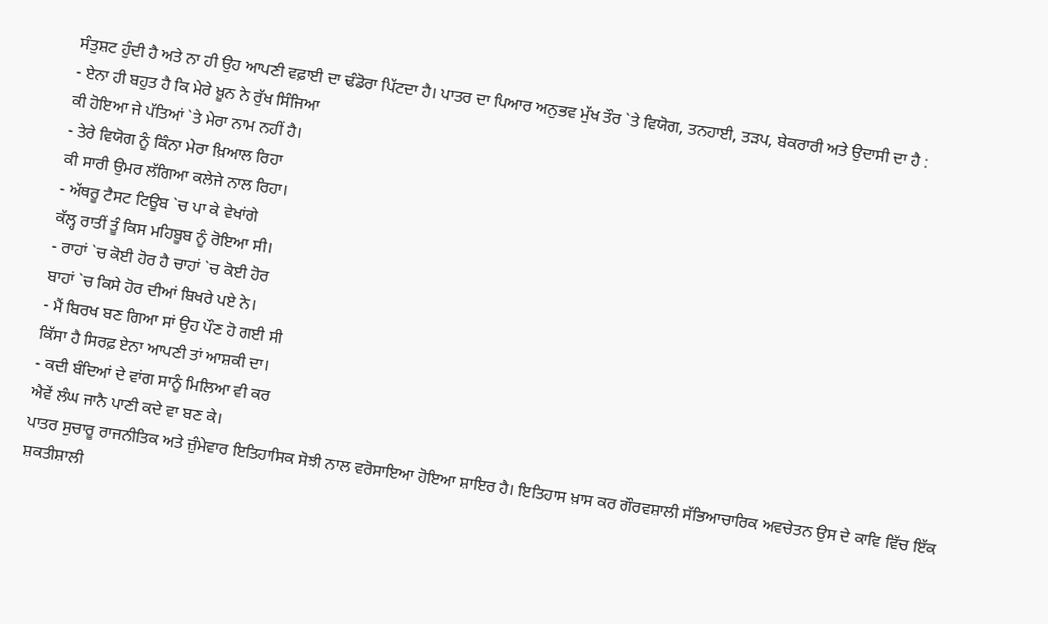ਸੰਤੁਸ਼ਟ ਹੁੰਦੀ ਹੈ ਅਤੇ ਨਾ ਹੀ ਉਹ ਆਪਣੀ ਵਫ਼ਾਈ ਦਾ ਢੰਡੋਰਾ ਪਿੱਟਦਾ ਹੈ। ਪਾਤਰ ਦਾ ਪਿਆਰ ਅਨੁਭਵ ਮੁੱਖ ਤੌਰ `ਤੇ ਵਿਯੋਗ, ਤਨਹਾਈ, ਤੜਪ, ਬੇਕਰਾਰੀ ਅਤੇ ਉਦਾਸੀ ਦਾ ਹੈ :
- ਏਨਾ ਹੀ ਬਹੁਤ ਹੈ ਕਿ ਮੇਰੇ ਖ਼ੂਨ ਨੇ ਰੁੱਖ ਸਿੰਜਿਆ
ਕੀ ਹੋਇਆ ਜੇ ਪੱਤਿਆਂ `ਤੇ ਮੇਰਾ ਨਾਮ ਨਹੀਂ ਹੈ।
- ਤੇਰੇ ਵਿਯੋਗ ਨੂੰ ਕਿੰਨਾ ਮੇਰਾ ਖ਼ਿਆਲ ਰਿਹਾ
ਕੀ ਸਾਰੀ ਉਮਰ ਲੱਗਿਆ ਕਲੇਜੇ ਨਾਲ ਰਿਹਾ।
- ਅੱਥਰੂ ਟੈਸਟ ਟਿਊਬ `ਚ ਪਾ ਕੇ ਵੇਖਾਂਗੇ
ਕੱਲ੍ਹ ਰਾਤੀਂ ਤੂੰ ਕਿਸ ਮਹਿਬੂਬ ਨੂੰ ਰੋਇਆ ਸੀ।
- ਰਾਹਾਂ `ਚ ਕੋਈ ਹੋਰ ਹੈ ਚਾਹਾਂ `ਚ ਕੋਈ ਹੋਰ
ਬਾਹਾਂ `ਚ ਕਿਸੇ ਹੋਰ ਦੀਆਂ ਬਿਖਰੇ ਪਏ ਨੇ।
- ਮੈਂ ਬਿਰਖ ਬਣ ਗਿਆ ਸਾਂ ਉਹ ਪੌਣ ਹੋ ਗਈ ਸੀ
ਕਿੱਸਾ ਹੈ ਸਿਰਫ਼ ਏਨਾ ਆਪਣੀ ਤਾਂ ਆਸ਼ਕੀ ਦਾ।
- ਕਦੀ ਬੰਦਿਆਂ ਦੇ ਵਾਂਗ ਸਾਨੂੰ ਮਿਲਿਆ ਵੀ ਕਰ
ਐਵੇਂ ਲੰਘ ਜਾਨੈ ਪਾਣੀ ਕਦੇ ਵਾ ਬਣ ਕੇ।
ਪਾਤਰ ਸੁਚਾਰੂ ਰਾਜਨੀਤਿਕ ਅਤੇ ਜ਼ੁੰਮੇਵਾਰ ਇਤਿਹਾਸਿਕ ਸੋਝੀ ਨਾਲ ਵਰੋਸਾਇਆ ਹੋਇਆ ਸ਼ਾਇਰ ਹੈ। ਇਤਿਹਾਸ ਖ਼ਾਸ ਕਰ ਗੌਰਵਸ਼ਾਲੀ ਸੱਭਿਆਚਾਰਿਕ ਅਵਚੇਤਨ ਉਸ ਦੇ ਕਾਵਿ ਵਿੱਚ ਇੱਕ ਸ਼ਕਤੀਸ਼ਾਲੀ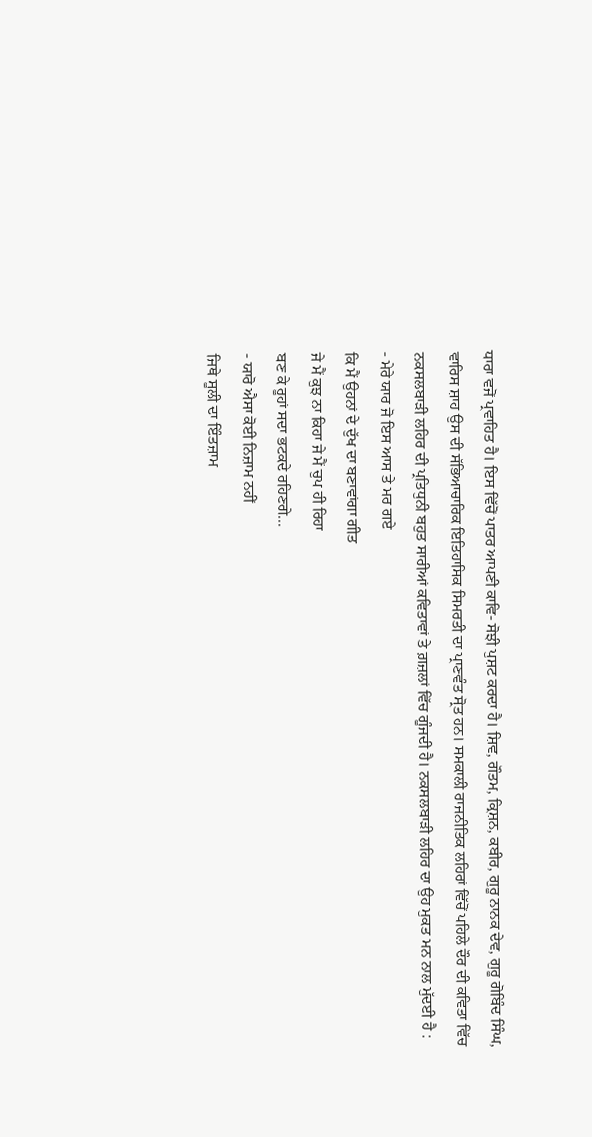ਧਾਰਾ ਵਜੋਂ ਪ੍ਰਵਾਹਿਤ ਹੈ। ਇਸ ਵਿੱਚੋਂ ਪਾਤਰ ਆਪਣੀ ਕਾਵਿ- ਸੋਝੀ ਪੁਸ਼ਟ ਕਰਦਾ ਹੈ। ਸ਼ਿਵ, ਗੌਤਮ, ਕ੍ਰਿਸ਼ਨ, ਕਬੀਰ, ਗੁਰੂ ਨਾਨਕ ਦੇਵ, ਗੁਰੂ ਗੋਬਿੰਦ ਸਿੰਘ, ਵਾਰਿਸ ਸ਼ਾਹ ਉਸ ਦੀ ਸੱਭਿਆਚਾਰਿਕ ਇਤਿਹਾਸਿਕ ਸਿਮਰਤੀ ਦਾ ਪ੍ਰਾਣਵੰਤ ਸ੍ਰੋਤ ਹਨ। ਸਮਕਾਲੀ ਰਾਜਨੀਤਿਕ ਲਹਿਰਾਂ ਵਿੱਚੋਂ ਪਹਿਲੇ ਦੌਰ ਦੀ ਕਵਿਤਾ ਵਿੱਚ ਨਕਸਲਬਾੜੀ ਲਹਿਰ ਦੀ ਪ੍ਰਤਿਧੁਨੀ ਬਹੁਤ ਸਾਰੀਆਂ ਕਵਿਤਾਵਾਂ ਤੇ ਗ਼ਜ਼ਲਾਂ ਵਿੱਚ ਗੂੰਜਦੀ ਹੈ। ਨਕਸਲਬਾੜੀ ਲਹਿਰ ਦਾ ਉਹ ਮੁਕਤ ਮਨ ਨਾਲ ਮੁੱਦਈ ਹੈ :
- ਮੇਰੇ ਯਾਰ ਜੋ ਇਸ ਆਸ ਤੇ ਮਰ ਗਏ
ਕਿ ਮੈਂ ਉਹਨਾਂ ਦੇ ਦੁੱਖ ਦਾ ਬਣਾਵਾਂਗਾ ਗੀਤ
ਜੇ ਮੈਂ ਕੁਝ ਨਾ ਕਿਹਾ ਜੇ ਮੈਂ ਚੁਪ ਹੀ ਰਿਹਾ
ਬਣ ਕੇ ਰੂਹਾਂ ਸਦਾ ਭਟਕਦੇ ਰਹਿਣਗੇ...
- ਯਾਰੋ ਐਸਾ ਕੋਈ ਨਿਜ਼ਾਮ ਨਹੀਂ
ਜਿਥੇ ਸੂਲੀ ਦਾ ਇੰਤਜ਼ਾਮ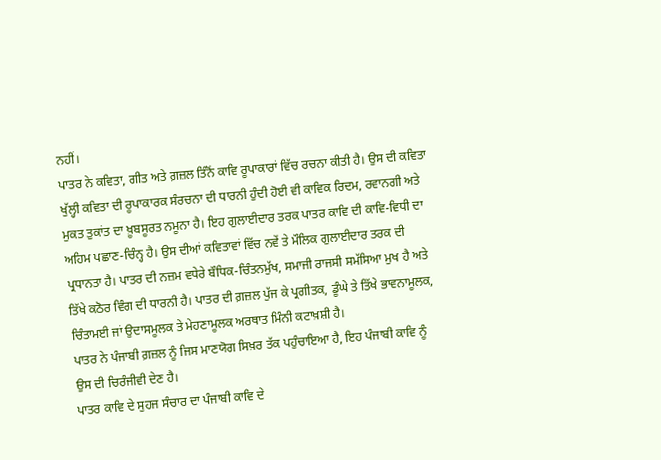ਨਹੀਂ।
ਪਾਤਰ ਨੇ ਕਵਿਤਾ, ਗੀਤ ਅਤੇ ਗ਼ਜ਼ਲ ਤਿੰਨੋਂ ਕਾਵਿ ਰੂਪਾਕਾਰਾਂ ਵਿੱਚ ਰਚਨਾ ਕੀਤੀ ਹੈ। ਉਸ ਦੀ ਕਵਿਤਾ ਖੁੱਲ੍ਹੀ ਕਵਿਤਾ ਦੀ ਰੂਪਾਕਾਰਕ ਸੰਰਚਨਾ ਦੀ ਧਾਰਨੀ ਹੁੰਦੀ ਹੋਈ ਵੀ ਕਾਵਿਕ ਰਿਦਮ, ਰਵਾਨਗੀ ਅਤੇ ਮੁਕਤ ਤੁਕਾਂਤ ਦਾ ਖ਼ੂਬਸੂਰਤ ਨਮੂਨਾ ਹੈ। ਇਹ ਗੁਲਾਈਦਾਰ ਤਰਕ ਪਾਤਰ ਕਾਵਿ ਦੀ ਕਾਵਿ-ਵਿਧੀ ਦਾ ਅਹਿਮ ਪਛਾਣ-ਚਿੰਨ੍ਹ ਹੈ। ਉਸ ਦੀਆਂ ਕਵਿਤਾਵਾਂ ਵਿੱਚ ਨਵੇਂ ਤੇ ਮੌਲਿਕ ਗੁਲਾਈਦਾਰ ਤਰਕ ਦੀ ਪ੍ਰਧਾਨਤਾ ਹੈ। ਪਾਤਰ ਦੀ ਨਜ਼ਮ ਵਧੇਰੇ ਬੌਧਿਕ-ਚਿੰਤਨਮੁੱਖ, ਸਮਾਜੀ ਰਾਜਸੀ ਸਮੱਸਿਆ ਮੁਖ ਹੈ ਅਤੇ ਤਿੱਖੇ ਕਠੋਰ ਵਿੰਗ ਦੀ ਧਾਰਨੀ ਹੈ। ਪਾਤਰ ਦੀ ਗ਼ਜ਼ਲ ਪੁੱਜ ਕੇ ਪ੍ਰਗੀਤਕ, ਡੂੰਘੇ ਤੇ ਤਿੱਖੇ ਭਾਵਨਾਮੂਲਕ, ਚਿੰਤਾਮਈ ਜਾਂ ਉਦਾਸਮੂਲਕ ਤੇ ਮੇਹਣਾਮੂਲਕ ਅਰਥਾਤ ਮਿੰਨੀ ਕਟਾਖ਼ਸ਼ੀ ਹੈ।
ਪਾਤਰ ਨੇ ਪੰਜਾਬੀ ਗ਼ਜ਼ਲ ਨੂੰ ਜਿਸ ਮਾਣਯੋਗ ਸਿਖ਼ਰ ਤੱਕ ਪਹੁੰਚਾਇਆ ਹੈ, ਇਹ ਪੰਜਾਬੀ ਕਾਵਿ ਨੂੰ ਉਸ ਦੀ ਚਿਰੰਜੀਵੀ ਦੇਣ ਹੈ।
ਪਾਤਰ ਕਾਵਿ ਦੇ ਸੁਹਜ ਸੰਚਾਰ ਦਾ ਪੰਜਾਬੀ ਕਾਵਿ ਦੇ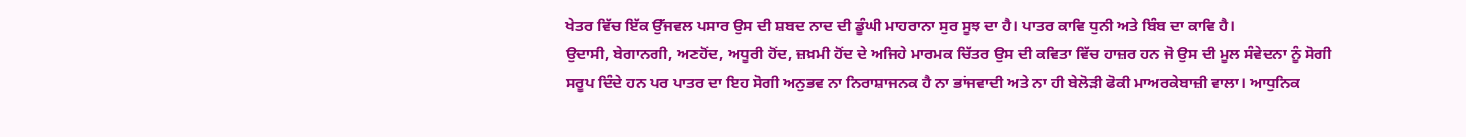ਖੇਤਰ ਵਿੱਚ ਇੱਕ ਉੱਜਵਲ ਪਸਾਰ ਉਸ ਦੀ ਸ਼ਬਦ ਨਾਦ ਦੀ ਡੂੰਘੀ ਮਾਹਰਾਨਾ ਸੁਰ ਸੂਝ ਦਾ ਹੈ। ਪਾਤਰ ਕਾਵਿ ਧੁਨੀ ਅਤੇ ਬਿੰਬ ਦਾ ਕਾਵਿ ਹੈ।
ਉਦਾਸੀ, ਬੇਗਾਨਗੀ, ਅਣਹੋਂਦ, ਅਧੂਰੀ ਹੋਂਦ, ਜ਼ਖ਼ਮੀ ਹੋਂਦ ਦੇ ਅਜਿਹੇ ਮਾਰਮਕ ਚਿੱਤਰ ਉਸ ਦੀ ਕਵਿਤਾ ਵਿੱਚ ਹਾਜ਼ਰ ਹਨ ਜੋ ਉਸ ਦੀ ਮੂਲ ਸੰਵੇਦਨਾ ਨੂੰ ਸੋਗੀ ਸਰੂਪ ਦਿੰਦੇ ਹਨ ਪਰ ਪਾਤਰ ਦਾ ਇਹ ਸੋਗੀ ਅਨੁਭਵ ਨਾ ਨਿਰਾਸ਼ਾਜਨਕ ਹੈ ਨਾ ਭਾਂਜਵਾਦੀ ਅਤੇ ਨਾ ਹੀ ਬੇਲੋੜੀ ਫੋਕੀ ਮਾਅਰਕੇਬਾਜ਼ੀ ਵਾਲਾ। ਆਧੁਨਿਕ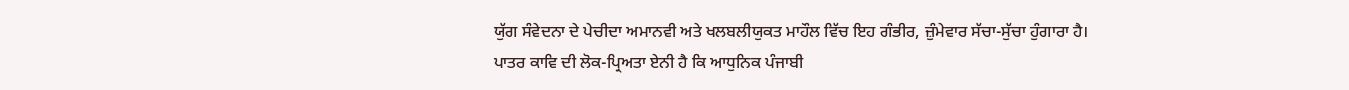ਯੁੱਗ ਸੰਵੇਦਨਾ ਦੇ ਪੇਚੀਦਾ ਅਮਾਨਵੀ ਅਤੇ ਖਲਬਲੀਯੁਕਤ ਮਾਹੌਲ ਵਿੱਚ ਇਹ ਗੰਭੀਰ, ਜ਼ੁੰਮੇਵਾਰ ਸੱਚਾ-ਸੁੱਚਾ ਹੁੰਗਾਰਾ ਹੈ।
ਪਾਤਰ ਕਾਵਿ ਦੀ ਲੋਕ-ਪ੍ਰਿਅਤਾ ਏਨੀ ਹੈ ਕਿ ਆਧੁਨਿਕ ਪੰਜਾਬੀ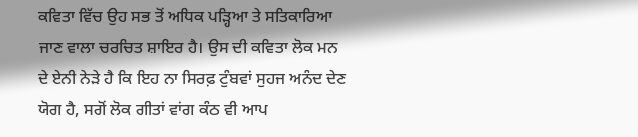ਕਵਿਤਾ ਵਿੱਚ ਉਹ ਸਭ ਤੋਂ ਅਧਿਕ ਪੜ੍ਹਿਆ ਤੇ ਸਤਿਕਾਰਿਆ ਜਾਣ ਵਾਲਾ ਚਰਚਿਤ ਸ਼ਾਇਰ ਹੈ। ਉਸ ਦੀ ਕਵਿਤਾ ਲੋਕ ਮਨ ਦੇ ਏਨੀ ਨੇੜੇ ਹੈ ਕਿ ਇਹ ਨਾ ਸਿਰਫ਼ ਟੁੰਬਵਾਂ ਸੁਹਜ ਅਨੰਦ ਦੇਣ ਯੋਗ ਹੈ, ਸਗੋਂ ਲੋਕ ਗੀਤਾਂ ਵਾਂਗ ਕੰਠ ਵੀ ਆਪ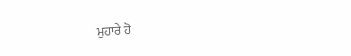ਮੁਹਾਰੇ ਹੋ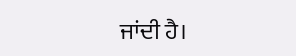ਜਾਂਦੀ ਹੈ।